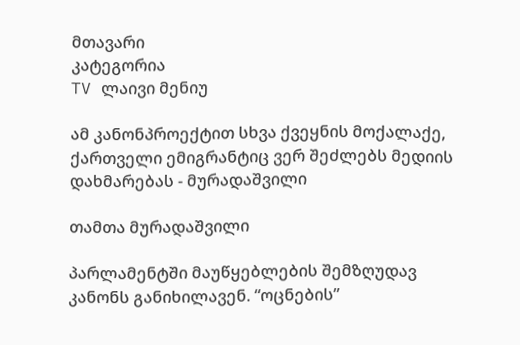მთავარი
კატეგორია
TV ლაივი მენიუ

ამ კანონპროექტით სხვა ქვეყნის მოქალაქე, ქართველი ემიგრანტიც ვერ შეძლებს მედიის დახმარებას - მურადაშვილი

თამთა მურადაშვილი

პარლამენტში მაუწყებლების შემზღუდავ კანონს განიხილავენ. “ოცნების”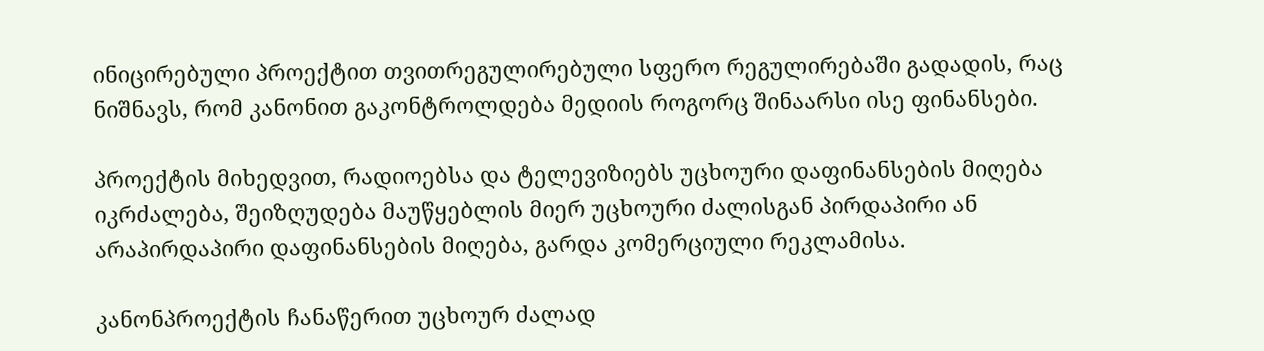ინიცირებული პროექტით თვითრეგულირებული სფერო რეგულირებაში გადადის, რაც ნიშნავს, რომ კანონით გაკონტროლდება მედიის როგორც შინაარსი ისე ფინანსები.

პროექტის მიხედვით, რადიოებსა და ტელევიზიებს უცხოური დაფინანსების მიღება იკრძალება, შეიზღუდება მაუწყებლის მიერ უცხოური ძალისგან პირდაპირი ან არაპირდაპირი დაფინანსების მიღება, გარდა კომერციული რეკლამისა.

კანონპროექტის ჩანაწერით უცხოურ ძალად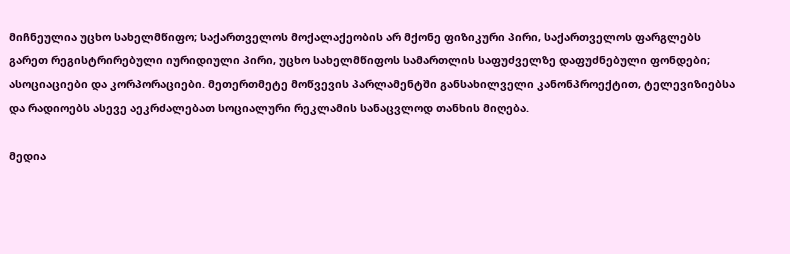მიჩნეულია უცხო სახელმწიფო; საქართველოს მოქალაქეობის არ მქონე ფიზიკური პირი, საქართველოს ფარგლებს გარეთ რეგისტრირებული იურიდიული პირი, უცხო სახელმწიფოს სამართლის საფუძველზე დაფუძნებული ფონდები; ასოციაციები და კორპორაციები. მეთერთმეტე მოწვევის პარლამენტში განსახილველი კანონპროექტით, ტელევიზიებსა და რადიოებს ასევე აეკრძალებათ სოციალური რეკლამის სანაცვლოდ თანხის მიღება.

მედია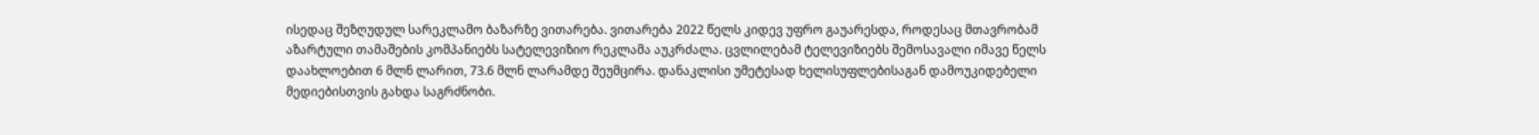ისედაც შეზღუდულ სარეკლამო ბაზარზე ვითარება. ვითარება 2022 წელს კიდევ უფრო გაუარესდა, როდესაც მთავრობამ აზარტული თამაშების კომპანიებს სატელევიზიო რეკლამა აუკრძალა. ცვლილებამ ტელევიზიებს შემოსავალი იმავე წელს დაახლოებით 6 მლნ ლარით, 73.6 მლნ ლარამდე შეუმცირა. დანაკლისი უმეტესად ხელისუფლებისაგან დამოუკიდებელი მედიებისთვის გახდა საგრძნობი.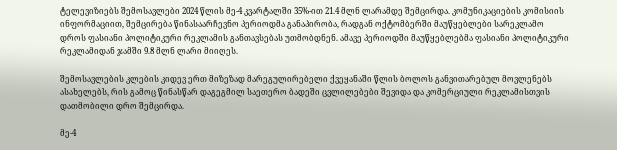ტელევიზიებს შემოსავლები 2024 წლის მე-4 კვარტალში 35%-ით 21.4 მლნ ლარამდე შემცირდა. კომუნიკაციების კომისიის ინფორმაციით, შემცირება წინასაარჩევნო პერიოდმა განაპირობა, რადგან ოქტომბერში მაუწყებლები სარეკლამო დროს ფასიანი პოლიტიკური რეკლამის განთავსებას უთმობდნენ. ამავე პერიოდში მაუწყებლებმა ფასიანი პოლიტიკური რეკლამიდან ჯამში 9.8 მლნ ლარი მიიღეს.

შემოსავლების კლების კიდევ ერთ მიზეზად მარეგულირებელი ქვეყანაში წლის ბოლოს განვითარებულ მოვლენებს ასახელებს, რის გამოც წინასწარ დაგეგმილ საეთერო ბადეში ცვლილებები შევიდა და კომერციული რეკლამისთვის დათმობილი დრო შემცირდა.

მე-4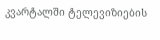კვარტალში ტელევიზიების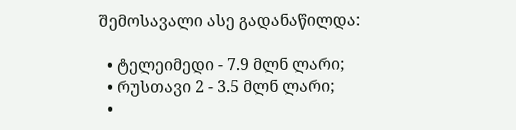შემოსავალი ასე გადანაწილდა:

  • ტელეიმედი - 7.9 მლნ ლარი;
  • რუსთავი 2 - 3.5 მლნ ლარი;
  •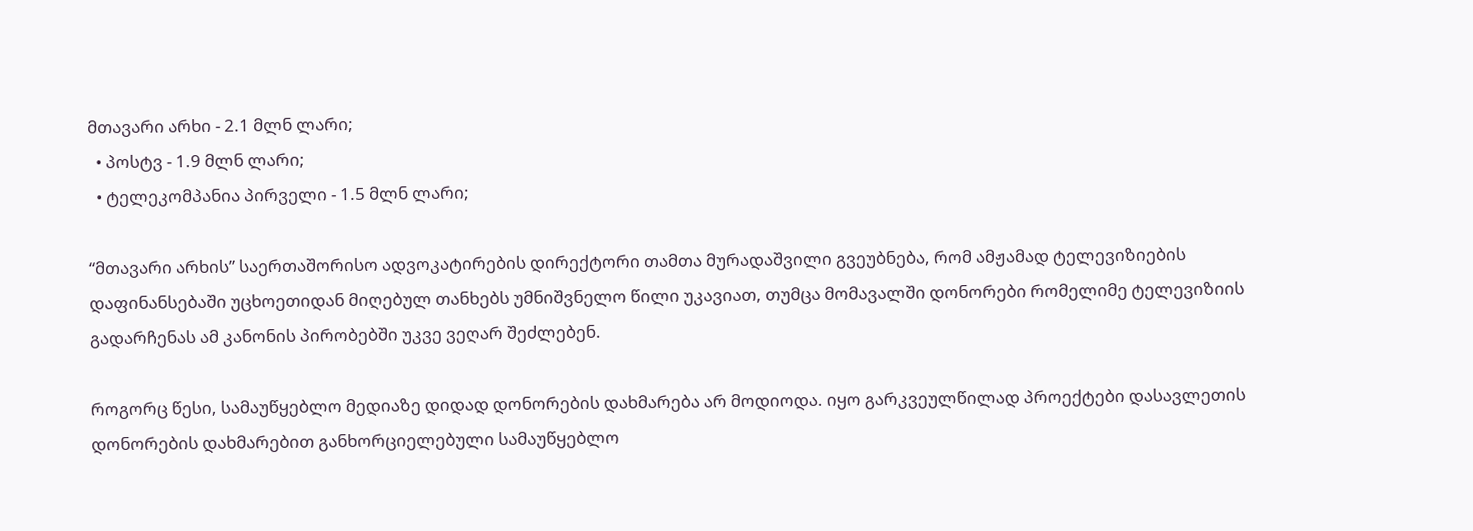მთავარი არხი - 2.1 მლნ ლარი;
  • პოსტვ - 1.9 მლნ ლარი;
  • ტელეკომპანია პირველი - 1.5 მლნ ლარი;

“მთავარი არხის” საერთაშორისო ადვოკატირების დირექტორი თამთა მურადაშვილი გვეუბნება, რომ ამჟამად ტელევიზიების დაფინანსებაში უცხოეთიდან მიღებულ თანხებს უმნიშვნელო წილი უკავიათ, თუმცა მომავალში დონორები რომელიმე ტელევიზიის გადარჩენას ამ კანონის პირობებში უკვე ვეღარ შეძლებენ.

როგორც წესი, სამაუწყებლო მედიაზე დიდად დონორების დახმარება არ მოდიოდა. იყო გარკვეულწილად პროექტები დასავლეთის დონორების დახმარებით განხორციელებული სამაუწყებლო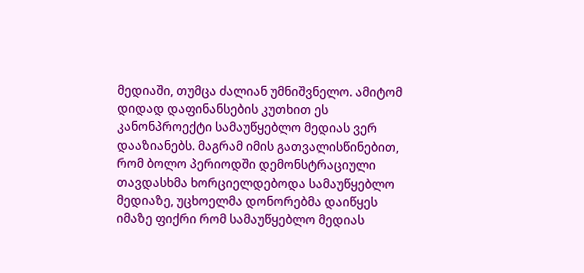მედიაში, თუმცა ძალიან უმნიშვნელო. ამიტომ დიდად დაფინანსების კუთხით ეს კანონპროექტი სამაუწყებლო მედიას ვერ დააზიანებს. მაგრამ იმის გათვალისწინებით, რომ ბოლო პერიოდში დემონსტრაციული თავდასხმა ხორციელდებოდა სამაუწყებლო მედიაზე, უცხოელმა დონორებმა დაიწყეს იმაზე ფიქრი რომ სამაუწყებლო მედიას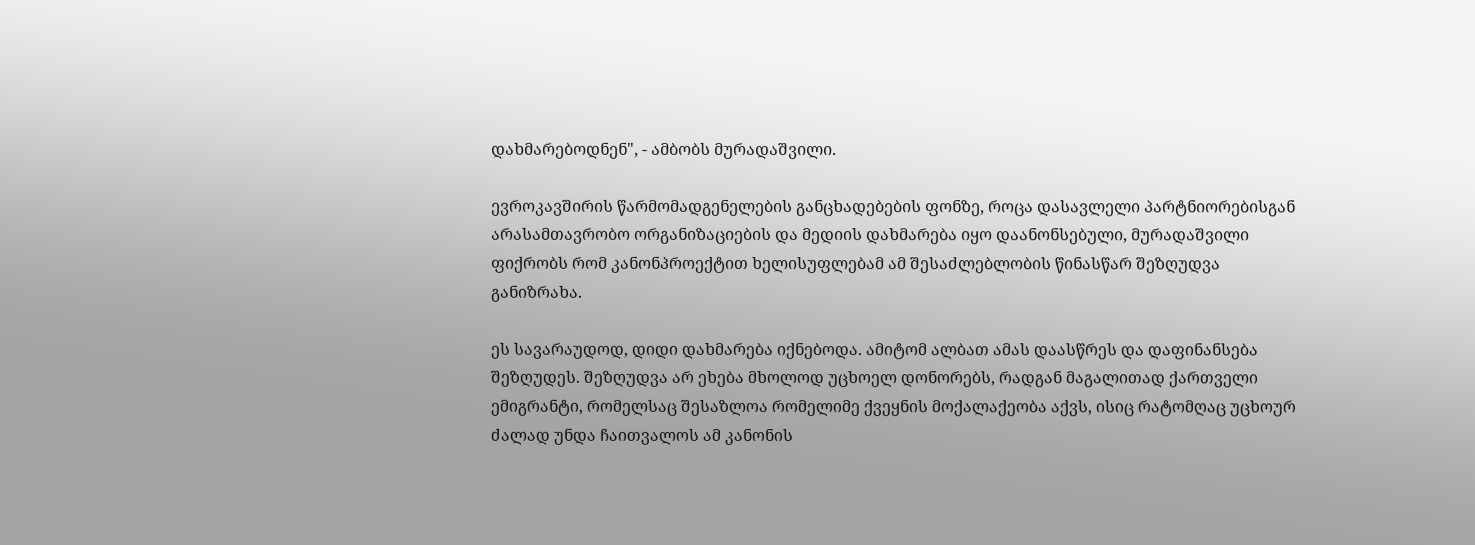დახმარებოდნენ", - ამბობს მურადაშვილი.

ევროკავშირის წარმომადგენელების განცხადებების ფონზე, როცა დასავლელი პარტნიორებისგან არასამთავრობო ორგანიზაციების და მედიის დახმარება იყო დაანონსებული, მურადაშვილი ფიქრობს რომ კანონპროექტით ხელისუფლებამ ამ შესაძლებლობის წინასწარ შეზღუდვა განიზრახა.

ეს სავარაუდოდ, დიდი დახმარება იქნებოდა. ამიტომ ალბათ ამას დაასწრეს და დაფინანსება შეზღუდეს. შეზღუდვა არ ეხება მხოლოდ უცხოელ დონორებს, რადგან მაგალითად ქართველი ემიგრანტი, რომელსაც შესაზლოა რომელიმე ქვეყნის მოქალაქეობა აქვს, ისიც რატომღაც უცხოურ ძალად უნდა ჩაითვალოს ამ კანონის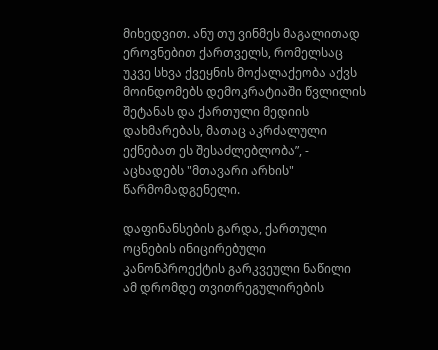მიხედვით. ანუ თუ ვინმეს მაგალითად ეროვნებით ქართველს, რომელსაც უკვე სხვა ქვეყნის მოქალაქეობა აქვს მოინდომებს დემოკრატიაში წვლილის შეტანას და ქართული მედიის დახმარებას, მათაც აკრძალული ექნებათ ეს შესაძლებლობა”, - აცხადებს "მთავარი არხის" წარმომადგენელი.

დაფინანსების გარდა, ქართული ოცნების ინიცირებული კანონპროექტის გარკვეული ნაწილი ამ დრომდე თვითრეგულირების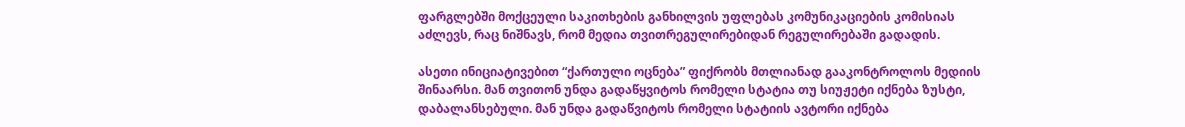ფარგლებში მოქცეული საკითხების განხილვის უფლებას კომუნიკაციების კომისიას აძლევს, რაც ნიშნავს, რომ მედია თვითრეგულირებიდან რეგულირებაში გადადის.

ასეთი ინიციატივებით “ქართული ოცნება” ფიქრობს მთლიანად გააკონტროლოს მედიის შინაარსი. მან თვითონ უნდა გადაწყვიტოს რომელი სტატია თუ სიუჟეტი იქნება ზუსტი, დაბალანსებული. მან უნდა გადაწვიტოს რომელი სტატიის ავტორი იქნება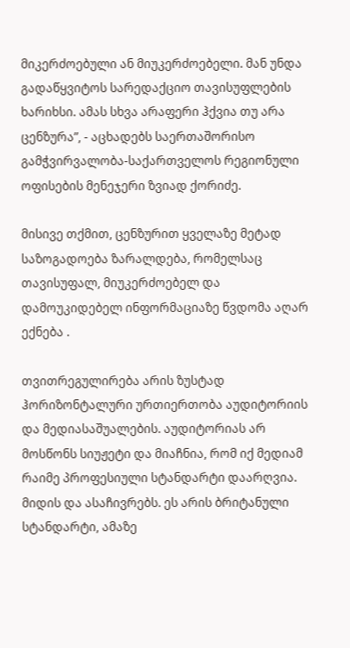მიკერძოებული ან მიუკერძოებელი. მან უნდა გადაწყვიტოს სარედაქციო თავისუფლების ხარიხსი. ამას სხვა არაფერი ჰქვია თუ არა ცენზურა”, - აცხადებს საერთაშორისო გამჭვირვალობა-საქართველოს რეგიონული ოფისების მენეჯერი ზვიად ქორიძე.

მისივე თქმით, ცენზურით ყველაზე მეტად საზოგადოება ზარალდება, რომელსაც თავისუფალ, მიუკერძოებელ და დამოუკიდებელ ინფორმაციაზე წვდომა აღარ ექნება .

თვითრეგულირება არის ზუსტად ჰორიზონტალური ურთიერთობა აუდიტორიის და მედიასაშუალების. აუდიტორიას არ მოსწონს სიუჟეტი და მიაჩნია, რომ იქ მედიამ რაიმე პროფესიული სტანდარტი დაარღვია. მიდის და ასაჩივრებს. ეს არის ბრიტანული სტანდარტი, ამაზე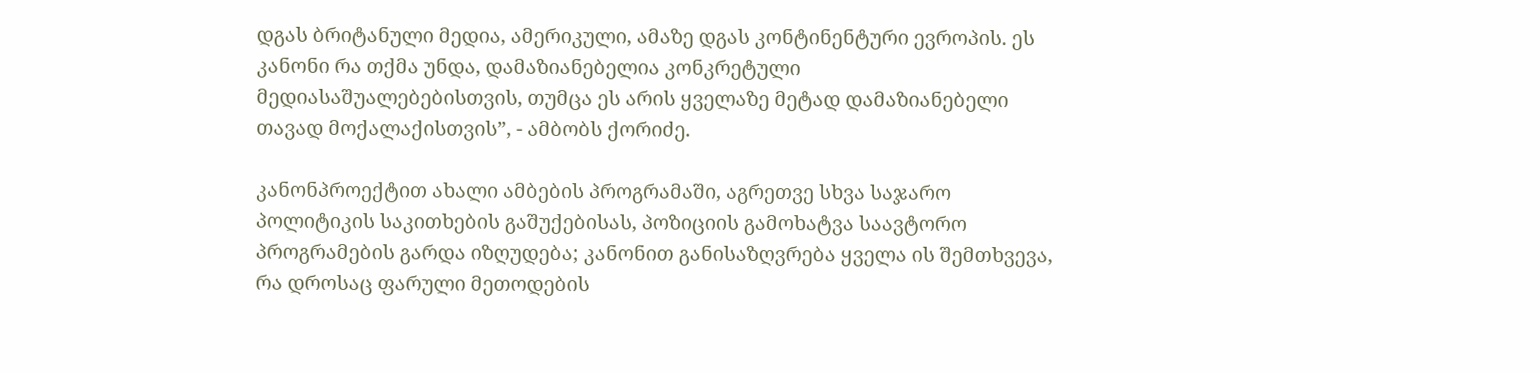დგას ბრიტანული მედია, ამერიკული, ამაზე დგას კონტინენტური ევროპის. ეს კანონი რა თქმა უნდა, დამაზიანებელია კონკრეტული მედიასაშუალებებისთვის, თუმცა ეს არის ყველაზე მეტად დამაზიანებელი თავად მოქალაქისთვის”, - ამბობს ქორიძე.

კანონპროექტით ახალი ამბების პროგრამაში, აგრეთვე სხვა საჯარო პოლიტიკის საკითხების გაშუქებისას, პოზიციის გამოხატვა საავტორო პროგრამების გარდა იზღუდება; კანონით განისაზღვრება ყველა ის შემთხვევა, რა დროსაც ფარული მეთოდების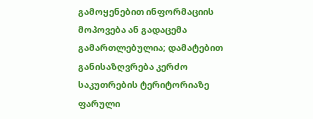გამოყენებით ინფორმაციის მოპოვება ან გადაცემა გამართლებულია; დამატებით განისაზღვრება კერძო საკუთრების ტერიტორიაზე ფარული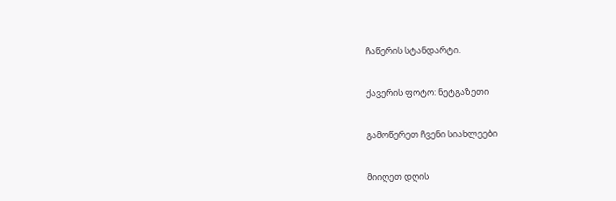ჩაწერის სტანდარტი.

ქავერის ფოტო: ნეტგაზეთი

გამოწერეთ ჩვენი სიახლეები

მიიღეთ დღის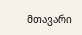მთავარი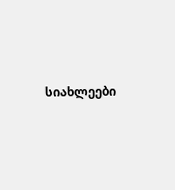სიახლეები